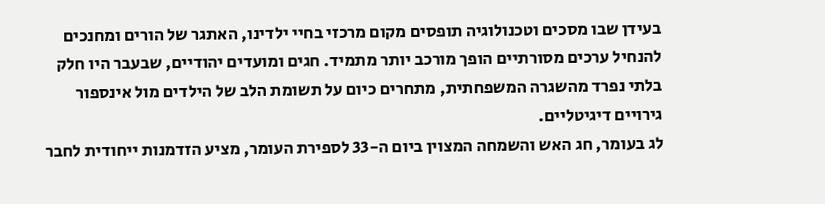בעידן שבו מסכים וטכנולוגיה תופסים מקום מרכזי בחיי ילדינו, האתגר של הורים ומחנכים להנחיל ערכים מסורתיים הופך מורכב יותר מתמיד. חגים ומועדים יהודיים, שבעבר היו חלק בלתי נפרד מהשגרה המשפחתית, מתחרים כיום על תשומת הלב של הילדים מול אינספור גירויים דיגיטליים.
לג בעומר, חג האש והשמחה המצוין ביום ה-33 לספירת העומר, מציע הזדמנות ייחודית לחבר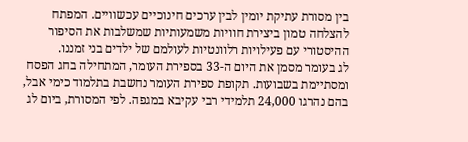בין מסורת עתיקת יומין לבין ערכים חינוכיים עכשוויים. המפתח להצלחה טמון ביצירת חוויות משמעותיות שמשלבות את הסיפור ההיסטורי עם פעילויות רלוונטיות לעולמם של ילדים בני זמננו.
לג בעומר מסמן את היום ה-33 בספירת העומר, המתחילה בחג הפסח ומסתיימת בשבועות. תקופת ספירת העומר נחשבת בתלמוד כימי אבל, בהם נהרגו 24,000 תלמידי רבי עקיבא במגפה. לפי המסורת, ביום לג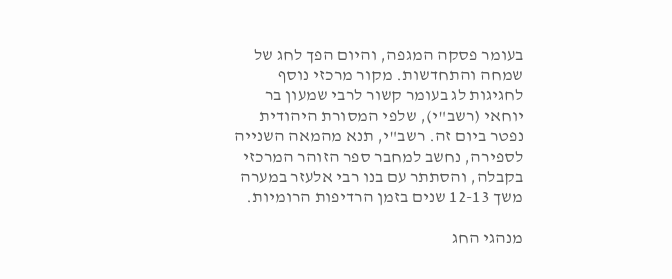בעומר פסקה המגפה, והיום הפך לחג של שמחה והתחדשות. מקור מרכזי נוסף לחגיגות לג בעומר קשור לרבי שמעון בר יוחאי (רשב"י), שלפי המסורת היהודית נפטר ביום זה. רשב"י, תנא מהמאה השנייה לספירה, נחשב למחבר ספר הזוהר המרכזי בקבלה, והסתתר עם בנו רבי אלעזר במערה משך 12-13 שנים בזמן הרדיפות הרומיות.

מנהגי החג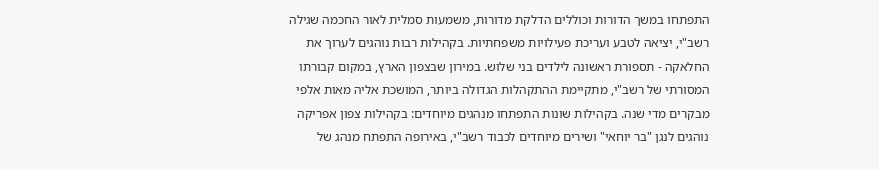התפתחו במשך הדורות וכוללים הדלקת מדורות, משמעות סמלית לאור החכמה שגילה רשב"י, יציאה לטבע ועריכת פעילויות משפחתיות. בקהילות רבות נוהגים לערוך את החלאקה - תספורת ראשונה לילדים בני שלוש. במירון שבצפון הארץ, במקום קבורתו המסורתי של רשב"י, מתקיימת ההתקהלות הגדולה ביותר, המושכת אליה מאות אלפי מבקרים מדי שנה. בקהילות שונות התפתחו מנהגים מיוחדים: בקהילות צפון אפריקה נוהגים לנגן "בר יוחאי" ושירים מיוחדים לכבוד רשב"י, באירופה התפתח מנהג של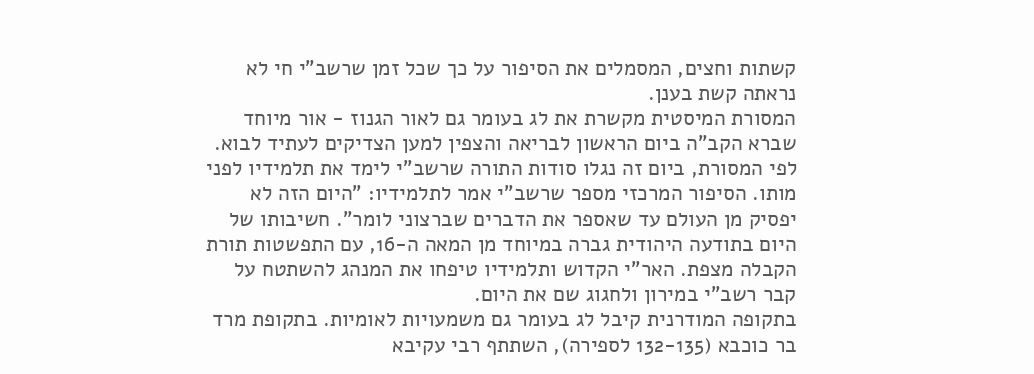קשתות וחצים, המסמלים את הסיפור על כך שכל זמן שרשב"י חי לא נראתה קשת בענן.
המסורת המיסטית מקשרת את לג בעומר גם לאור הגנוז - אור מיוחד שברא הקב"ה ביום הראשון לבריאה והצפין למען הצדיקים לעתיד לבוא. לפי המסורת, ביום זה נגלו סודות התורה שרשב"י לימד את תלמידיו לפני מותו. הסיפור המרכזי מספר שרשב"י אמר לתלמידיו: "היום הזה לא יפסיק מן העולם עד שאספר את הדברים שברצוני לומר". חשיבותו של היום בתודעה היהודית גברה במיוחד מן המאה ה-16, עם התפשטות תורת הקבלה מצפת. האר"י הקדוש ותלמידיו טיפחו את המנהג להשתטח על קבר רשב"י במירון ולחגוג שם את היום.
בתקופה המודרנית קיבל לג בעומר גם משמעויות לאומיות. בתקופת מרד בר כוכבא (132-135 לספירה), השתתף רבי עקיבא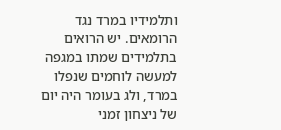ותלמידיו במרד נגד הרומאים. יש הרואים בתלמידים שמתו במגפה למעשה לוחמים שנפלו במרד, ולג בעומר היה יום של ניצחון זמני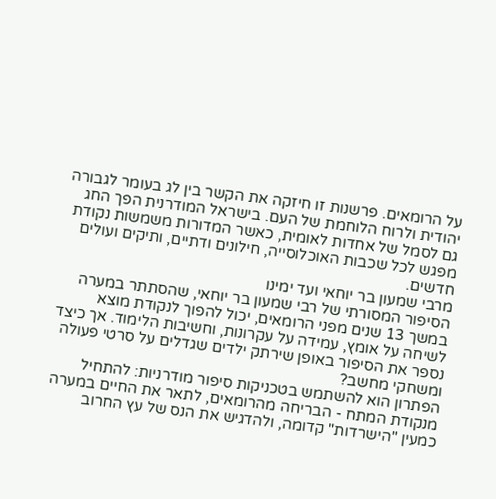על הרומאים. פרשנות זו חיזקה את הקשר בין לג בעומר לגבורה יהודית ולרוח הלוחמת של העם. בישראל המודרנית הפך החג גם לסמל של אחדות לאומית, כאשר המדורות משמשות נקודת מפגש לכל שכבות האוכלוסייה, חילונים ודתיים, ותיקים ועולים חדשים.
מרבי שמעון בר יוחאי ועד ימינו
הסיפור המסורתי של רבי שמעון בר יוחאי, שהסתתר במערה במשך 13 שנים מפני הרומאים, יכול להפוך לנקודת מוצא לשיחה על אומץ, עמידה על עקרונות, וחשיבות הלימוד. אך כיצד נספר את הסיפור באופן שירתק ילדים שגדלים על סרטי פעולה ומשחקי מחשב?
הפתרון הוא להשתמש בטכניקות סיפור מודרניות: להתחיל מנקודת המתח - הבריחה מהרומאים, לתאר את החיים במערה כמעין "הישרדות" קדומה, ולהדגיש את הנס של עץ החרוב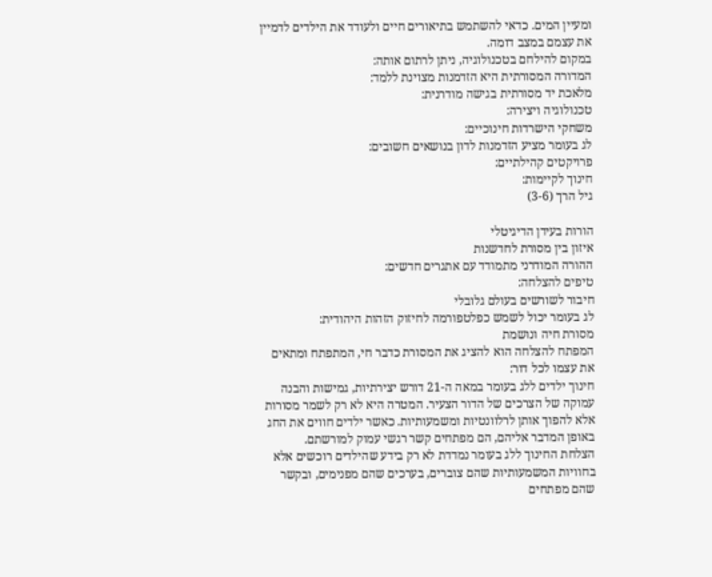ומעיין המים. כדאי להשתמש בתיאורים חיים ולעודד את הילדים לדמיין את עצמם במצב דומה.
במקום להילחם בטכנולוגיה, ניתן לרתום אותה:
המדורה המסורתית היא הזדמנות מצוינת ללמד:
מלאכת יד מסורתית בגישה מודרנית:
טכנולוגיה ויצירה:
משחקי הישרדות חינוכיים:
לג בעומר מציע הזדמנות לדון בנושאים חשובים:
פרויקטים קהילתיים:
חינוך לקיימות:
גיל הרך (3-6)

הורות בעידן הדיגיטלי
איזון בין מסורת לחדשנות
ההורה המודרני מתמודד עם אתגרים חדשים:
טיפים להצלחה:
חיבור לשורשים בעולם גלובלי
לג בעומר יכול לשמש כפלטפורמה לחיזוק הזהות היהודית:
מסורת חיה ונושמת
המפתח להצלחה הוא להציג את המסורת כדבר חי, המתפתח ומתאים את עצמו לכל דור:
חינוך ילדים ללג בעומר במאה ה-21 דורש יצירתיות, גמישות והבנה עמוקה של הצרכים של הדור הצעיר. המטרה היא לא רק לשמר מסורות אלא להפוך אותן לרלוונטיות ומשמעותיות. כאשר ילדים חווים את החג באופן המדבר אליהם, הם מפתחים קשר רגשי עמוק למורשתם.
הצלחת החינוך ללג בעומר נמדדת לא רק בידע שהילדים רוכשים אלא בחוויות המשמעותיות שהם צוברים, בערכים שהם מפנימים, ובקשר שהם מפתחים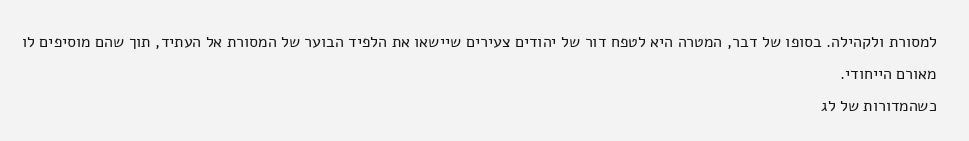למסורת ולקהילה. בסופו של דבר, המטרה היא לטפח דור של יהודים צעירים שיישאו את הלפיד הבוער של המסורת אל העתיד, תוך שהם מוסיפים לו מאורם הייחודי.
כשהמדורות של לג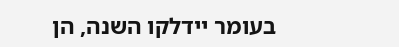בעומר יידלקו השנה, הן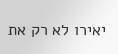יאירו לא רק את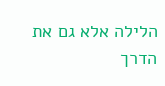הלילה אלא גם את הדרך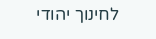לחינוך יהודי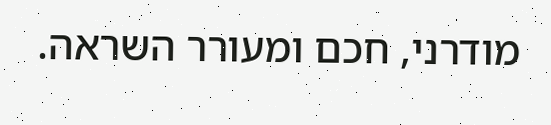מודרני, חכם ומעורר השראה.